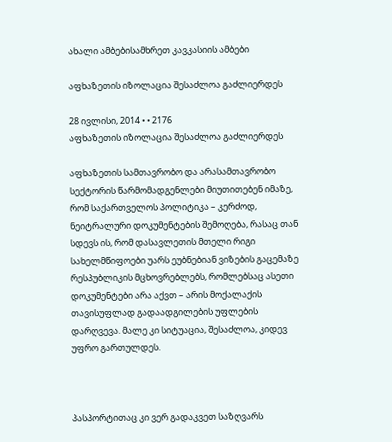ახალი ამბებისამხრეთ კავკასიის ამბები

აფხაზეთის იზოლაცია შესაძლოა გაძლიერდეს

28 ივლისი, 2014 • • 2176
აფხაზეთის იზოლაცია შესაძლოა გაძლიერდეს

აფხაზეთის სამთავრობო და არასამთავრობო სექტორის წარმომადგენლები მიუთითებენ იმაზე, რომ საქართველოს პოლიტიკა – კერძოდ, ნეიტრალური დოკუმენტების შემოღება, რასაც თან სდევს ის, რომ დასავლეთის მთელი რიგი სახელმწიფოები უარს ეუბნებიან ვიზების გაცემაზე რესპუბლიკის მცხოვრებლებს, რომლებსაც ასეთი დოკუმენტები არა აქვთ – არის მოქალაქის თავისუფლად გადაადგილების უფლების დარღვევა. მალე კი სიტუაცია, შესაძლოა, კიდევ უფრო გართულდეს.



პასპორტითაც კი ვერ გადაკვეთ საზღვარს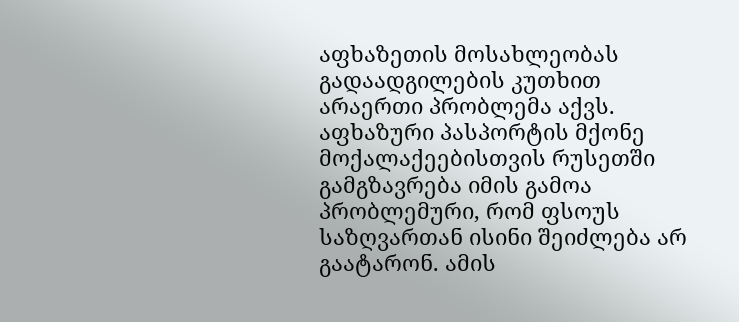აფხაზეთის მოსახლეობას გადაადგილების კუთხით არაერთი პრობლემა აქვს. აფხაზური პასპორტის მქონე მოქალაქეებისთვის რუსეთში გამგზავრება იმის გამოა პრობლემური, რომ ფსოუს საზღვართან ისინი შეიძლება არ გაატარონ. ამის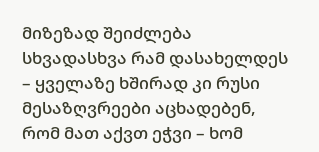მიზეზად შეიძლება სხვადასხვა რამ დასახელდეს – ყველაზე ხშირად კი რუსი მესაზღვრეები აცხადებენ, რომ მათ აქვთ ეჭვი – ხომ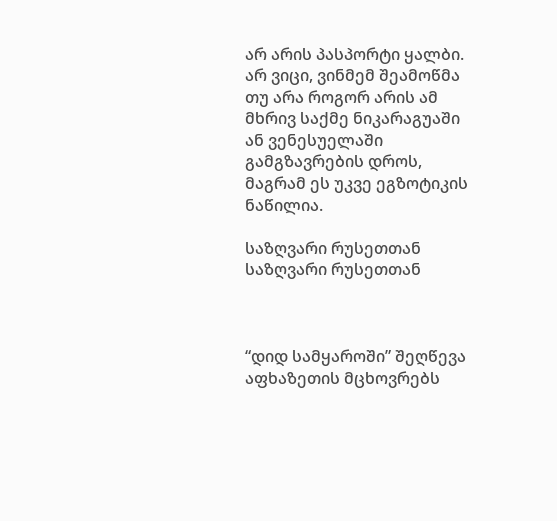არ არის პასპორტი ყალბი. არ ვიცი, ვინმემ შეამოწმა თუ არა როგორ არის ამ მხრივ საქმე ნიკარაგუაში ან ვენესუელაში გამგზავრების დროს, მაგრამ ეს უკვე ეგზოტიკის ნაწილია.

საზღვარი რუსეთთან
საზღვარი რუსეთთან



“დიდ სამყაროში” შეღწევა აფხაზეთის მცხოვრებს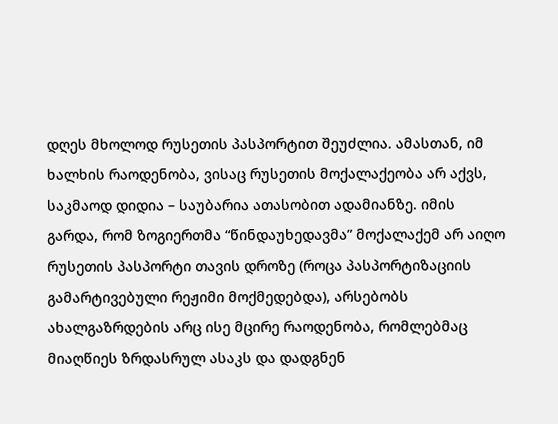დღეს მხოლოდ რუსეთის პასპორტით შეუძლია. ამასთან, იმ ხალხის რაოდენობა, ვისაც რუსეთის მოქალაქეობა არ აქვს, საკმაოდ დიდია – საუბარია ათასობით ადამიანზე. იმის გარდა, რომ ზოგიერთმა “წინდაუხედავმა” მოქალაქემ არ აიღო რუსეთის პასპორტი თავის დროზე (როცა პასპორტიზაციის გამარტივებული რეჟიმი მოქმედებდა), არსებობს ახალგაზრდების არც ისე მცირე რაოდენობა, რომლებმაც მიაღწიეს ზრდასრულ ასაკს და დადგნენ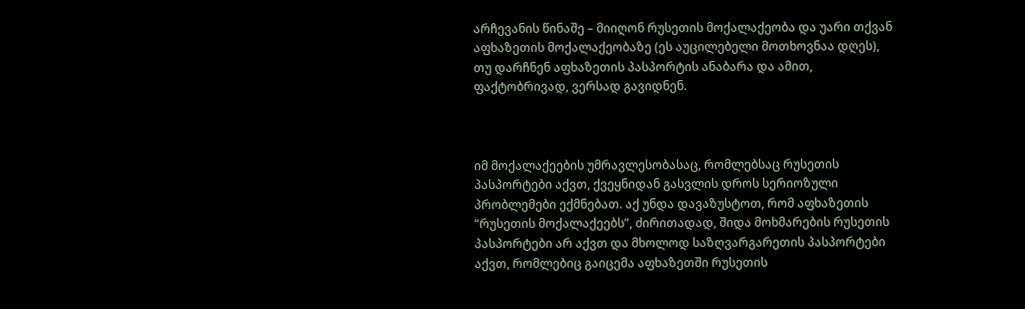არჩევანის წინაშე – მიიღონ რუსეთის მოქალაქეობა და უარი თქვან აფხაზეთის მოქალაქეობაზე (ეს აუცილებელი მოთხოვნაა დღეს), თუ დარჩნენ აფხაზეთის პასპორტის ანაბარა და ამით, ფაქტობრივად, ვერსად გავიდნენ.



იმ მოქალაქეების უმრავლესობასაც, რომლებსაც რუსეთის პასპორტები აქვთ, ქვეყნიდან გასვლის დროს სერიოზული პრობლემები ექმნებათ. აქ უნდა დავაზუსტოთ, რომ აფხაზეთის “რუსეთის მოქალაქეებს”, ძირითადად, შიდა მოხმარების რუსეთის პასპორტები არ აქვთ და მხოლოდ საზღვარგარეთის პასპორტები აქვთ, რომლებიც გაიცემა აფხაზეთში რუსეთის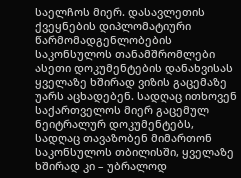საელჩოს მიერ. დასავლეთის ქვეყნების დიპლომატიური წარმომადგენლობების საკონსულოს თანამშრომლები ასეთი დოკუმენტების დანახვისას ყველაზე ხშირად ვიზის გაცემაზე უარს აცხადებენ. სადღაც ითხოვენ საქართველოს მიერ გაცემულ ნეიტრალურ დოკუმენტებს, სადღაც თავაზობენ მიმართონ საკონსულოს თბილისში, ყველაზე ხშირად კი – უბრალოდ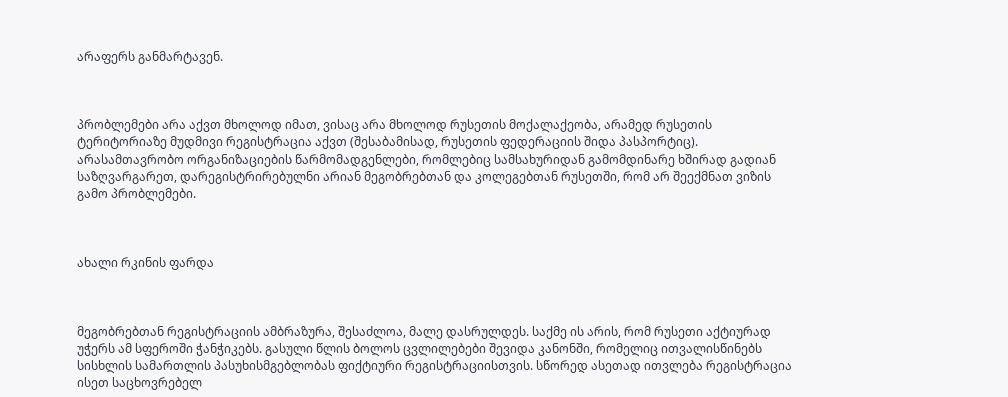არაფერს განმარტავენ.



პრობლემები არა აქვთ მხოლოდ იმათ, ვისაც არა მხოლოდ რუსეთის მოქალაქეობა, არამედ რუსეთის ტერიტორიაზე მუდმივი რეგისტრაცია აქვთ (შესაბამისად, რუსეთის ფედერაციის შიდა პასპორტიც). არასამთავრობო ორგანიზაციების წარმომადგენლები, რომლებიც სამსახურიდან გამომდინარე ხშირად გადიან საზღვარგარეთ, დარეგისტრირებულნი არიან მეგობრებთან და კოლეგებთან რუსეთში, რომ არ შეექმნათ ვიზის გამო პრობლემები.



ახალი რკინის ფარდა



მეგობრებთან რეგისტრაციის ამბრაზურა, შესაძლოა, მალე დასრულდეს. საქმე ის არის, რომ რუსეთი აქტიურად უჭერს ამ სფეროში ჭანჭიკებს. გასული წლის ბოლოს ცვლილებები შევიდა კანონში, რომელიც ითვალისწინებს სისხლის სამართლის პასუხისმგებლობას ფიქტიური რეგისტრაციისთვის. სწორედ ასეთად ითვლება რეგისტრაცია ისეთ საცხოვრებელ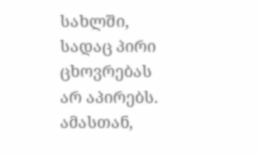სახლში, სადაც პირი ცხოვრებას არ აპირებს. ამასთან,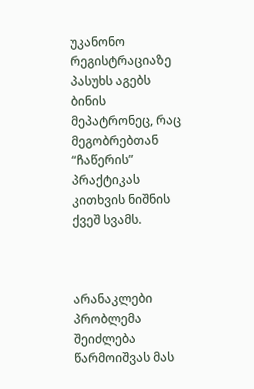უკანონო რეგისტრაციაზე პასუხს აგებს ბინის მეპატრონეც, რაც მეგობრებთან “ჩაწერის” პრაქტიკას კითხვის ნიშნის ქვეშ სვამს.



არანაკლები პრობლემა შეიძლება წარმოიშვას მას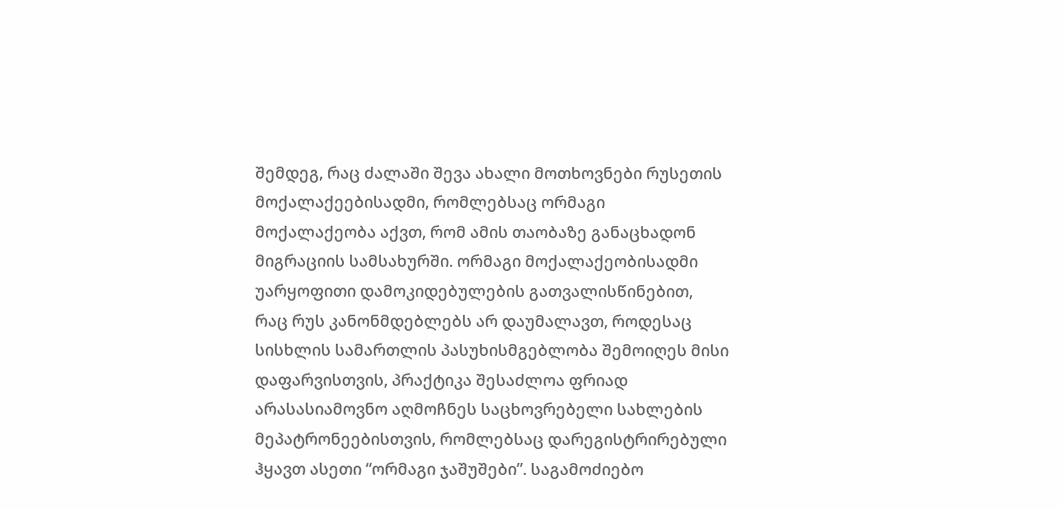შემდეგ, რაც ძალაში შევა ახალი მოთხოვნები რუსეთის მოქალაქეებისადმი, რომლებსაც ორმაგი მოქალაქეობა აქვთ, რომ ამის თაობაზე განაცხადონ მიგრაციის სამსახურში. ორმაგი მოქალაქეობისადმი უარყოფითი დამოკიდებულების გათვალისწინებით, რაც რუს კანონმდებლებს არ დაუმალავთ, როდესაც სისხლის სამართლის პასუხისმგებლობა შემოიღეს მისი დაფარვისთვის, პრაქტიკა შესაძლოა ფრიად არასასიამოვნო აღმოჩნეს საცხოვრებელი სახლების მეპატრონეებისთვის, რომლებსაც დარეგისტრირებული ჰყავთ ასეთი “ორმაგი ჯაშუშები”. საგამოძიებო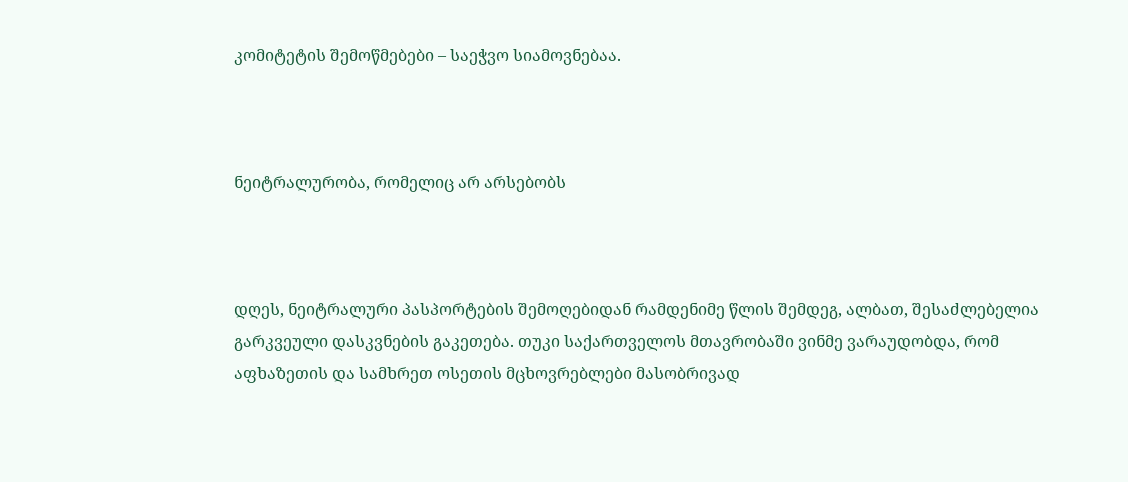კომიტეტის შემოწმებები – საეჭვო სიამოვნებაა.



ნეიტრალურობა, რომელიც არ არსებობს



დღეს, ნეიტრალური პასპორტების შემოღებიდან რამდენიმე წლის შემდეგ, ალბათ, შესაძლებელია გარკვეული დასკვნების გაკეთება. თუკი საქართველოს მთავრობაში ვინმე ვარაუდობდა, რომ აფხაზეთის და სამხრეთ ოსეთის მცხოვრებლები მასობრივად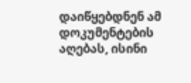დაიწყებდნენ ამ დოკუმენტების აღებას, ისინი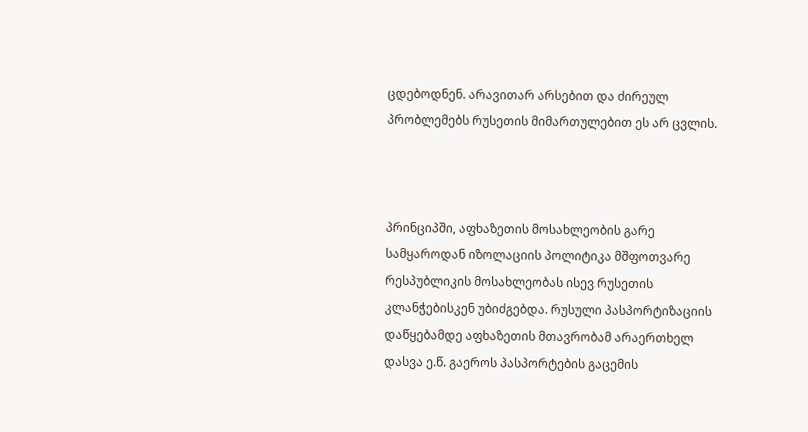ცდებოდნენ. არავითარ არსებით და ძირეულ პრობლემებს რუსეთის მიმართულებით ეს არ ცვლის.



პრინციპში, აფხაზეთის მოსახლეობის გარე სამყაროდან იზოლაციის პოლიტიკა მშფოთვარე რესპუბლიკის მოსახლეობას ისევ რუსეთის კლანჭებისკენ უბიძგებდა. რუსული პასპორტიზაციის დაწყებამდე აფხაზეთის მთავრობამ არაერთხელ დასვა ე.წ. გაეროს პასპორტების გაცემის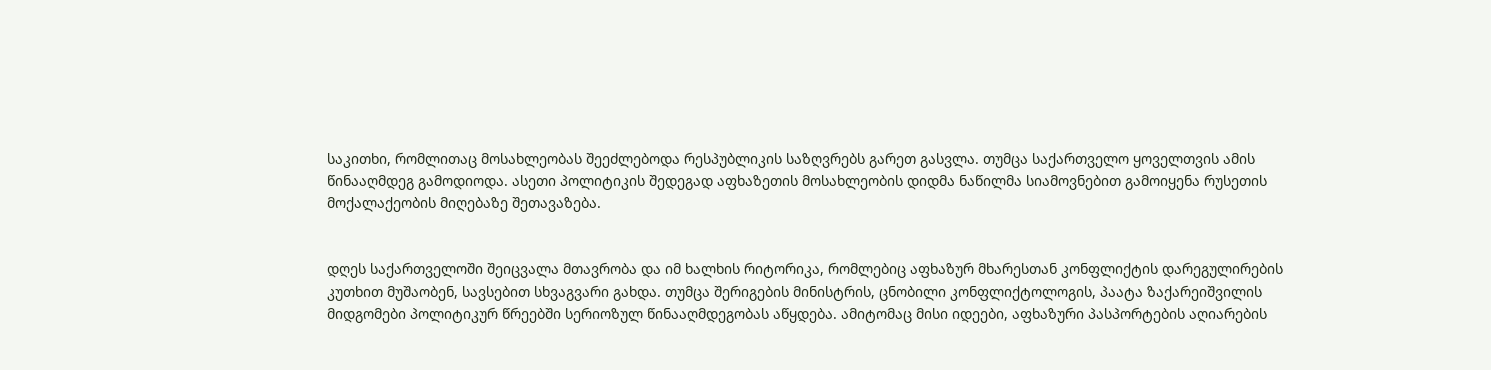საკითხი, რომლითაც მოსახლეობას შეეძლებოდა რესპუბლიკის საზღვრებს გარეთ გასვლა. თუმცა საქართველო ყოველთვის ამის წინააღმდეგ გამოდიოდა. ასეთი პოლიტიკის შედეგად აფხაზეთის მოსახლეობის დიდმა ნაწილმა სიამოვნებით გამოიყენა რუსეთის მოქალაქეობის მიღებაზე შეთავაზება.


დღეს საქართველოში შეიცვალა მთავრობა და იმ ხალხის რიტორიკა, რომლებიც აფხაზურ მხარესთან კონფლიქტის დარეგულირების კუთხით მუშაობენ, სავსებით სხვაგვარი გახდა. თუმცა შერიგების მინისტრის, ცნობილი კონფლიქტოლოგის, პაატა ზაქარეიშვილის მიდგომები პოლიტიკურ წრეებში სერიოზულ წინააღმდეგობას აწყდება. ამიტომაც მისი იდეები, აფხაზური პასპორტების აღიარების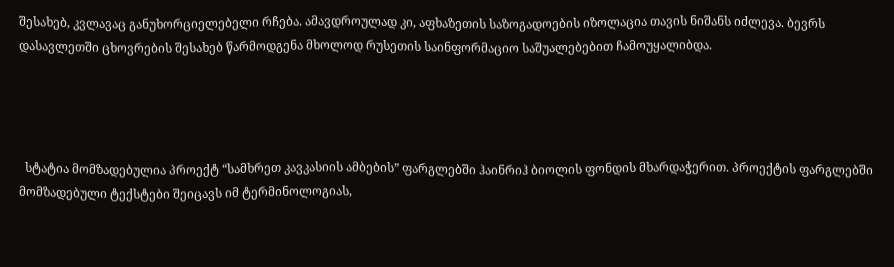შესახებ, კვლავაც განუხორციელებელი რჩება. ამავდროულად კი, აფხაზეთის საზოგადოების იზოლაცია თავის ნიშანს იძლევა. ბევრს დასავლეთში ცხოვრების შესახებ წარმოდგენა მხოლოდ რუსეთის საინფორმაციო საშუალებებით ჩამოუყალიბდა.




  სტატია მომზადებულია პროექტ “სამხრეთ კავკასიის ამბების” ფარგლებში ჰაინრიჰ ბიოლის ფონდის მხარდაჭერით. პროექტის ფარგლებში მომზადებული ტექსტები შეიცავს იმ ტერმინოლოგიას,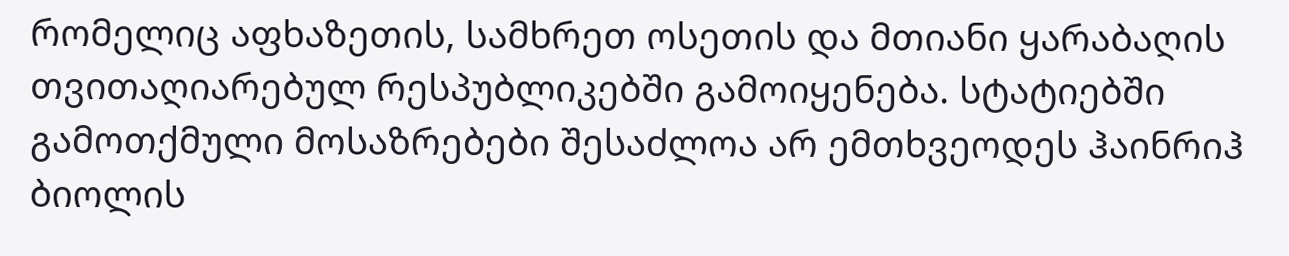რომელიც აფხაზეთის, სამხრეთ ოსეთის და მთიანი ყარაბაღის თვითაღიარებულ რესპუბლიკებში გამოიყენება. სტატიებში გამოთქმული მოსაზრებები შესაძლოა არ ემთხვეოდეს ჰაინრიჰ ბიოლის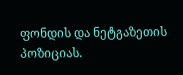ფონდის და ნეტგაზეთის პოზიციას.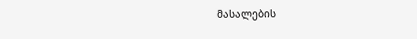მასალების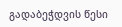გადაბეჭდვის წესი